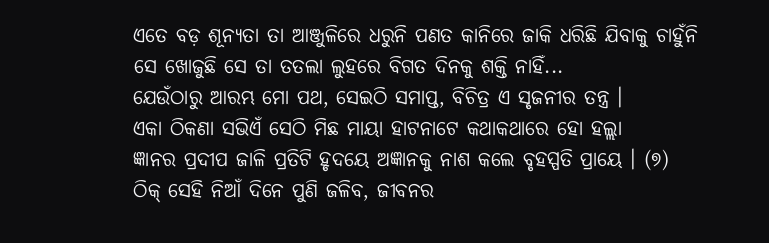ଏତେ ବଡ଼ ଶୂନ୍ୟତା ତା ଆଞ୍ଜୁଳିରେ ଧରୁନି ପଣତ କାନିରେ ଜାକି ଧରିଛି ଯିବାକୁ ଚାହୁଁନି ସେ ଖୋଜୁଛି ସେ ତା ତତଲା ଲୁହରେ ବିଗତ ଦିନକୁ ଶକ୍ତି ନାହିଁ...
ଯେଉଁଠାରୁ ଆରମ୍ଭ ମୋ ପଥ, ସେଇଠି ସମାପ୍ତ, ବିଚିତ୍ର ଏ ସୃଜନୀର ତନ୍ତ୍ର ।
ଏକା ଠିକଣା ସଭିଏଁ ସେଠି ମିଛ ମାୟା ହାଟନାଟେ କଥାକଥାରେ ହୋ ହଲ୍ଲା
ଜ୍ଞାନର ପ୍ରଦୀପ ଜାଳି ପ୍ରତିଟି ହୃଦୟେ ଅଜ୍ଞାନକୁ ନାଶ କଲେ ବୃହସ୍ପତି ପ୍ରାୟେ । (୭)
ଠିକ୍ ସେହି ନିଆଁ ଦିନେ ପୁଣି ଜଳିବ, ଜୀବନର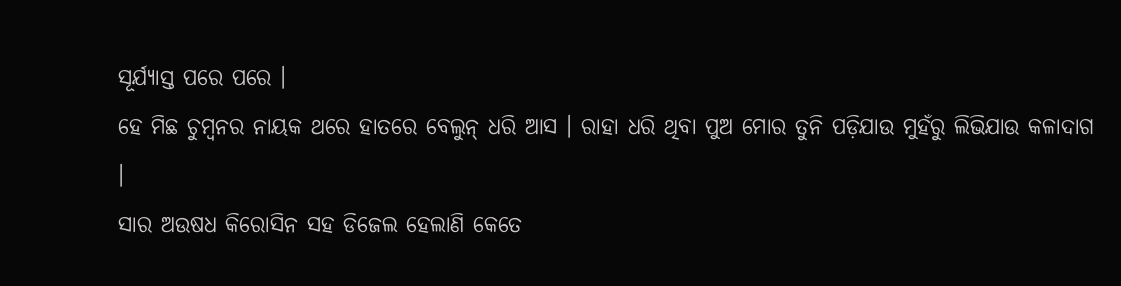ସୂର୍ଯ୍ୟାସ୍ତ ପରେ ପରେ ।
ହେ ମିଛ ଚୁମ୍ୱନର ନାୟକ ଥରେ ହାତରେ ବେଲୁନ୍ ଧରି ଆସ । ରାହା ଧରି ଥିବା ପୁଅ ମୋର ତୁନି ପଡ଼ିଯାଉ ମୁହଁରୁ ଲିଭିଯାଉ କଳାଦାଗ ।
ସାର ଅଉଷଧ କିରୋସିନ ସହ ଡିଜେଲ ହେଲାଣି କେତେ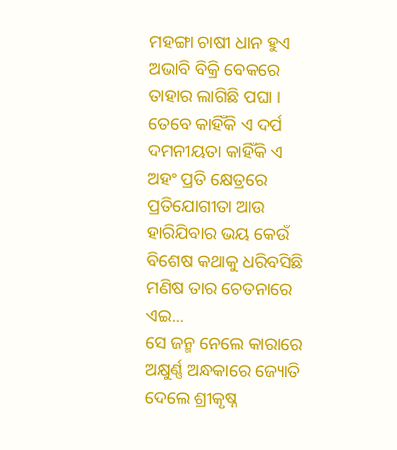ମହଙ୍ଗା ଚାଷୀ ଧାନ ହୁଏ ଅଭାବି ବିକ୍ରି ବେକରେ ତାହାର ଲାଗିଛି ପଘା ।
ତେବେ କାହିଁକି ଏ ଦର୍ପ ଦମନୀୟତା କାହିଁକି ଏ ଅହଂ ପ୍ରତି କ୍ଷେତ୍ରରେ ପ୍ରତିଯୋଗୀତା ଆଉ ହାରିଯିବାର ଭୟ କେଉଁ ବିଶେଷ କଥାକୁ ଧରିବସିଛି ମଣିଷ ତାର ଚେତନାରେ ଏଇ...
ସେ ଜନ୍ମ ନେଲେ କାରାରେ ଅକ୍ଷୁର୍ଣ୍ଣ ଅନ୍ଧକାରେ ଜ୍ୟୋତି ଦେଲେ ଶ୍ରୀକୃଷ୍ନ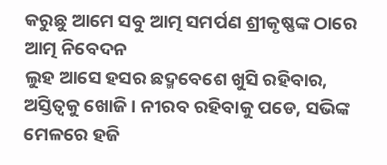କରୁଛୁ ଆମେ ସବୁ ଆତ୍ମ ସମର୍ପଣ ଶ୍ରୀକୃଷ୍ଣଙ୍କ ଠାରେ ଆତ୍ମ ନିବେଦନ
ଲୁହ ଆସେ ହସର ଛଦ୍ମବେଶେ ଖୁସି ରହିବାର, ଅସ୍ତିତ୍ଵକୁ ଖୋଜି । ନୀରବ ରହିବାକୁ ପଡେ, ସଭିଙ୍କ ମେଳରେ ହଜି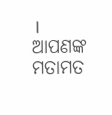।
ଆପଣଙ୍କ ମତାମତ